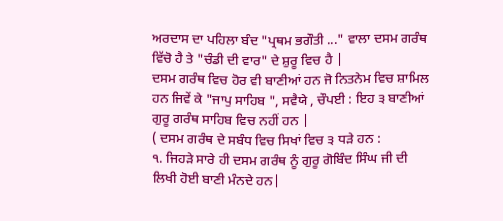ਅਰਦਾਸ ਦਾ ਪਹਿਲਾ ਬੰਦ "ਪ੍ਰਥਮ ਭਗੌਤੀ ..." ਵਾਲਾ ਦਸਮ ਗਰੰਥ ਵਿੱਚੋ ਹੈ ਤੇ "ਚੰਡੀ ਦੀ ਵਾਰ" ਦੇ ਸ਼ੁਰੂ ਵਿਚ ਹੈ |
ਦਸਮ ਗਰੰਥ ਵਿਚ ਹੋਰ ਵੀ ਬਾਣੀਆਂ ਹਨ ਜੋ ਨਿਤਨੇਮ ਵਿਚ ਸ਼ਾਮਿਲ ਹਨ ਜਿਵੇਂ ਕੇ "ਜਾਪੁ ਸਾਹਿਬ ", ਸਵੈਯੇ , ਚੌਪਈ : ਇਹ ੩ ਬਾਣੀਆਂ ਗੁਰੂ ਗਰੰਥ ਸਾਹਿਬ ਵਿਚ ਨਹੀਂ ਹਨ |
( ਦਸਮ ਗਰੰਥ ਦੇ ਸਬੰਧ ਵਿਚ ਸਿਖਾਂ ਵਿਚ ੩ ਧੜੇ ਹਨ :
੧. ਜਿਹੜੇ ਸਾਰੇ ਹੀ ਦਸਮ ਗਰੰਥ ਨੂੰ ਗੁਰੂ ਗੋਬਿੰਦ ਸਿੰਘ ਜੀ ਦੀ ਲਿਖੀ ਹੋਈ ਬਾਣੀ ਮੰਨਦੇ ਹਨ|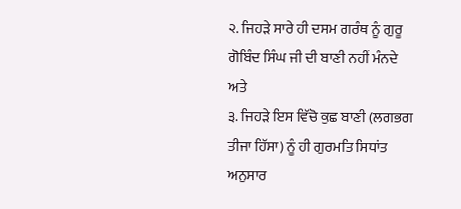੨. ਜਿਹੜੇ ਸਾਰੇ ਹੀ ਦਸਮ ਗਰੰਥ ਨੂੰ ਗੁਰੂ ਗੋਬਿੰਦ ਸਿੰਘ ਜੀ ਦੀ ਬਾਣੀ ਨਹੀਂ ਮੰਨਦੇ
ਅਤੇ
੩. ਜਿਹੜੇ ਇਸ ਵਿੱਚੋ ਕੁਛ ਬਾਣੀ (ਲਗਭਗ ਤੀਜਾ ਹਿੱਸਾ) ਨੂੰ ਹੀ ਗੁਰਮਤਿ ਸਿਧਾਂਤ ਅਨੁਸਾਰ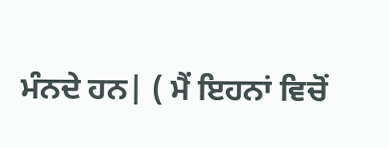ਮੰਨਦੇ ਹਨ| ( ਮੈਂ ਇਹਨਾਂ ਵਿਚੋਂ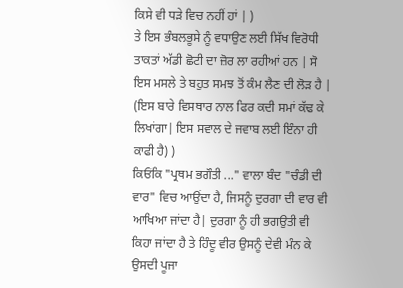ਕਿਸੇ ਵੀ ਧੜੇ ਵਿਚ ਨਹੀਂ ਹਾਂ | )
ਤੇ ਇਸ ਭੰਬਲਭੂਸੇ ਨੂੰ ਵਧਾਉਣ ਲਈ ਸਿੱਖ ਵਿਰੋਧੀ ਤਾਕਤਾਂ ਅੱਡੀ ਛੋਟੀ ਦਾ ਜ਼ੋਰ ਲਾ ਰਹੀਆਂ ਹਨ | ਸੋ ਇਸ ਮਸਲੇ ਤੇ ਬਹੁਤ ਸਮਝ ਤੋਂ ਕੰਮ ਲੈਣ ਦੀ ਲੋੜ ਹੈ | (ਇਸ ਬਾਰੇ ਵਿਸਥਾਰ ਨਾਲ ਫਿਰ ਕਦੀ ਸਮਾਂ ਕੱਢ ਕੇ ਲਿਖਾਂਗਾ| ਇਸ ਸਵਾਲ ਦੇ ਜਵਾਬ ਲਈ ਇੰਨਾ ਹੀ ਕਾਫੀ ਹੈ) )
ਕਿਓਂਕਿ "ਪ੍ਰਥਮ ਭਗੌਤੀ ..." ਵਾਲਾ ਬੰਦ "ਚੰਡੀ ਦੀ ਵਾਰ" ਵਿਚ ਆਉਂਦਾ ਹੈ, ਜਿਸਨੂੰ ਦੁਰਗਾ ਦੀ ਵਾਰ ਵੀ ਆਖਿਆ ਜਾਂਦਾ ਹੈ| ਦੁਰਗਾ ਨੂੰ ਹੀ ਭਗਉਤੀ ਵੀ ਕਿਹਾ ਜਾਂਦਾ ਹੈ ਤੇ ਹਿੰਦੂ ਵੀਰ ਉਸਨੂੰ ਦੇਵੀ ਮੰਨ ਕੇ ਉਸਦੀ ਪੂਜਾ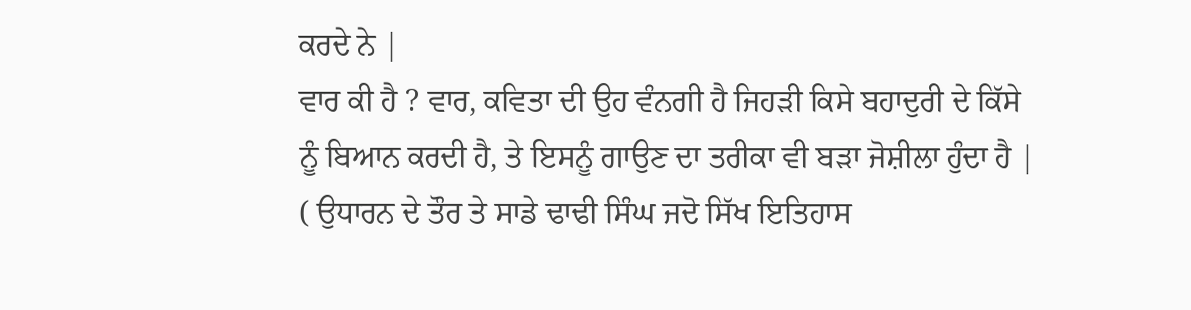ਕਰਦੇ ਨੇ |
ਵਾਰ ਕੀ ਹੈ ? ਵਾਰ, ਕਵਿਤਾ ਦੀ ਉਹ ਵੰਨਗੀ ਹੈ ਜਿਹੜੀ ਕਿਸੇ ਬਹਾਦੁਰੀ ਦੇ ਕਿੱਸੇ ਨੂੰ ਬਿਆਨ ਕਰਦੀ ਹੈ, ਤੇ ਇਸਨੂੰ ਗਾਉਣ ਦਾ ਤਰੀਕਾ ਵੀ ਬੜਾ ਜੋਸ਼ੀਲਾ ਹੁੰਦਾ ਹੈ | ( ਉਧਾਰਨ ਦੇ ਤੌਰ ਤੇ ਸਾਡੇ ਢਾਢੀ ਸਿੰਘ ਜਦੋ ਸਿੱਖ ਇਤਿਹਾਸ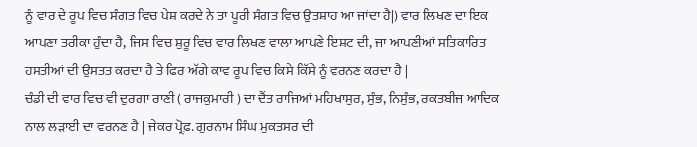ਨੂੰ ਵਾਰ ਦੇ ਰੂਪ ਵਿਚ ਸੰਗਤ ਵਿਚ ਪੇਸ਼ ਕਰਦੇ ਨੇ ਤਾ ਪੂਰੀ ਸੰਗਤ ਵਿਚ ਉਤਸ਼ਾਹ ਆ ਜਾਂਦਾ ਹੈ|) ਵਾਰ ਲਿਖਣ ਦਾ ਇਕ ਆਪਣਾ ਤਰੀਕਾ ਹੁੰਦਾ ਹੈ, ਜਿਸ ਵਿਚ ਸ਼ੁਰੂ ਵਿਚ ਵਾਰ ਲਿਖਣ ਵਾਲਾ ਆਪਣੇ ਇਸ਼ਟ ਦੀ, ਜਾ ਆਪਣੀਆਂ ਸਤਿਕਾਰਿਤ ਹਸਤੀਆਂ ਦੀ ਉਸਤਤ ਕਰਦਾ ਹੈ ਤੇ ਫਿਰ ਅੱਗੇ ਕਾਵ ਰੂਪ ਵਿਚ ਕਿਸੇ ਕਿੱਸੇ ਨੂੰ ਵਰਨਣ ਕਰਦਾ ਹੈ |
ਚੰਡੀ ਦੀ ਵਾਰ ਵਿਚ ਵੀ ਦੁਰਗਾ ਰਾਣੀ ( ਰਾਜਕੁਮਾਰੀ ) ਦਾ ਦੈਂਤ ਰਾਜਿਆਂ ਮਹਿਖਾਸੁਰ, ਸੁੰਭ, ਨਿਸੁੰਭ, ਰਕਤਬੀਜ ਆਦਿਕ ਨਾਲ ਲੜਾਈ ਦਾ ਵਰਨਣ ਹੈ | ਜੇਕਰ ਪ੍ਰੋਫ਼. ਗੁਰਨਾਮ ਸਿੰਘ ਮੁਕਤਸਰ ਦੀ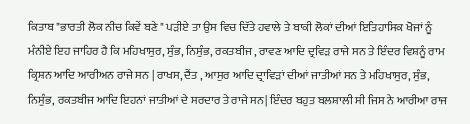ਕਿਤਾਬ "ਭਾਰਤੀ ਲੋਕ ਨੀਚ ਕਿਵੇਂ ਬਣੇ " ਪੜੀਏ ਤਾ ਉਸ ਵਿਚ ਦਿੱਤੇ ਹਵਾਲੇ ਤੇ ਬਾਕੀ ਲੋਕਾਂ ਦੀਆਂ ਇਤਿਹਾਸਿਕ ਖੋਜਾਂ ਨੂੰ ਮੰਨੀਏ ਇਹ ਜਾਹਿਰ ਹੈ ਕਿ ਮਹਿਖਾਸੁਰ, ਸੁੰਭ, ਨਿਸੁੰਭ, ਰਕਤਬੀਜ , ਰਾਵਣ ਆਦਿ ਦ੍ਰਵਿੜ ਰਾਜੇ ਸਨ ਤੇ ਇੰਦਰ ਵਿਸ਼ਨੂੰ ਰਾਮ ਕ੍ਰਿਸ਼ਨ ਆਦਿ ਆਰੀਅਨ ਰਾਜੇ ਸਨ | ਰਾਖਸ, ਦੈਂਤ , ਆਸੁਰ ਆਦਿ ਦ੍ਰਾਵਿੜਾਂ ਦੀਆਂ ਜਾਤੀਆਂ ਸਨ ਤੇ ਮਹਿਖਾਸੁਰ, ਸੁੰਭ, ਨਿਸੁੰਭ, ਰਕਤਬੀਜ ਆਦਿ ਇਹਨਾਂ ਜਾਤੀਆਂ ਦੇ ਸਰਦਾਰ ਤੇ ਰਾਜੇ ਸਨ| ਇੰਦਰ ਬਹੁਤ ਬਲਸ਼ਾਲੀ ਸੀ ਜਿਸ ਨੇ ਆਰੀਆ ਰਾਜ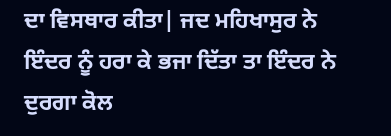ਦਾ ਵਿਸਥਾਰ ਕੀਤਾ| ਜਦ ਮਹਿਖਾਸੁਰ ਨੇ ਇੰਦਰ ਨੂੰ ਹਰਾ ਕੇ ਭਜਾ ਦਿੱਤਾ ਤਾ ਇੰਦਰ ਨੇ ਦੁਰਗਾ ਕੋਲ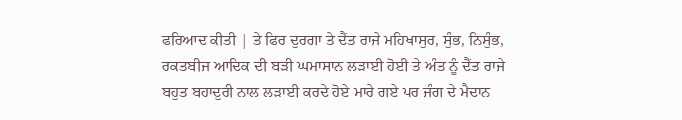ਫਰਿਆਦ ਕੀਤੀ | ਤੇ ਫਿਰ ਦੁਰਗਾ ਤੇ ਦੈਂਤ ਰਾਜੇ ਮਹਿਖਾਸੁਰ, ਸੁੰਭ, ਨਿਸੁੰਭ, ਰਕਤਬੀਜ ਆਦਿਕ ਦੀ ਬੜੀ ਘਮਾਸਾਨ ਲੜਾਈ ਹੋਈ ਤੇ ਅੰਤ ਨੂੰ ਦੈਂਤ ਰਾਜੇ ਬਹੁਤ ਬਹਾਦੁਰੀ ਨਾਲ ਲੜਾਈ ਕਰਦੇ ਹੋਏ ਮਾਰੇ ਗਏ ਪਰ ਜੰਗ ਦੇ ਮੈਦਾਨ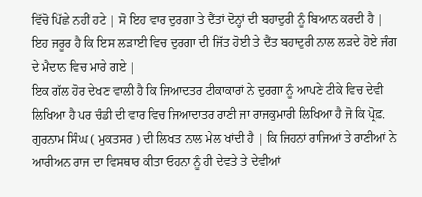ਵਿੱਚੋ ਪਿੱਛੇ ਨਹੀਂ ਹਟੇ | ਸੋ ਇਹ ਵਾਰ ਦੁਰਗਾ ਤੇ ਦੈਂਤਾਂ ਦੋਨ੍ਹਾਂ ਦੀ ਬਹਾਦੁਰੀ ਨੂੰ ਬਿਆਨ ਕਰਦੀ ਹੈ | ਇਹ ਜਰੂਰ ਹੈ ਕਿ ਇਸ ਲੜਾਈ ਵਿਚ ਦੁਰਗਾ ਦੀ ਜਿੱਤ ਹੋਈ ਤੇ ਦੈਂਤ ਬਹਾਦੁਰੀ ਨਾਲ ਲੜਦੇ ਹੋਏ ਜੰਗ ਦੇ ਮੈਦਾਨ ਵਿਚ ਮਾਰੇ ਗਏ |
ਇਕ ਗੱਲ ਹੋਰ ਦੇਖਣ ਵਾਲੀ ਹੈ ਕਿ ਜਿਆਦਤਰ ਟੀਕਾਕਾਰਾਂ ਨੇ ਦੁਰਗਾ ਨੂੰ ਆਪਣੇ ਟੀਕੇ ਵਿਚ ਦੇਵੀ ਲਿਖਿਆ ਹੈ ਪਰ ਚੰਡੀ ਦੀ ਵਾਰ ਵਿਚ ਜਿਆਦਾਤਰ ਰਾਣੀ ਜਾ ਰਾਜਕੁਮਾਰੀ ਲਿਖਿਆ ਹੈ ਜੋ ਕਿ ਪ੍ਰੋਫ਼. ਗੁਰਨਾਮ ਸਿੰਘ ( ਮੁਕਤਸਰ ) ਦੀ ਲਿਖਤ ਨਾਲ ਮੇਲ ਖਾਂਦੀ ਹੈ | ਕਿ ਜਿਹਨਾਂ ਰਾਜਿਆਂ ਤੇ ਰਾਣੀਆਂ ਨੇ ਆਰੀਅਨ ਰਾਜ ਦਾ ਵਿਸਥਾਰ ਕੀਤਾ ਓਹਨਾ ਨੂੰ ਹੀ ਦੇਵਤੇ ਤੇ ਦੇਵੀਆਂ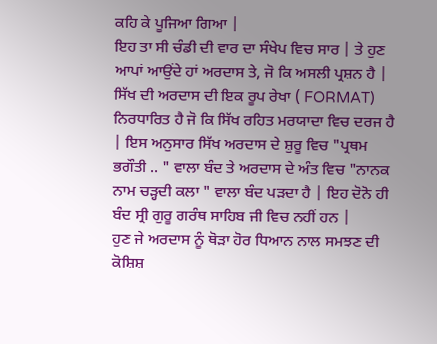ਕਹਿ ਕੇ ਪੂਜਿਆ ਗਿਆ |
ਇਹ ਤਾ ਸੀ ਚੰਡੀ ਦੀ ਵਾਰ ਦਾ ਸੰਖੇਪ ਵਿਚ ਸਾਰ | ਤੇ ਹੁਣ ਆਪਾਂ ਆਉਂਦੇ ਹਾਂ ਅਰਦਾਸ ਤੇ, ਜੋ ਕਿ ਅਸਲੀ ਪ੍ਰਸ਼ਨ ਹੈ |
ਸਿੱਖ ਦੀ ਅਰਦਾਸ ਦੀ ਇਕ ਰੂਪ ਰੇਖਾ ( FORMAT) ਨਿਰਧਾਰਿਤ ਹੈ ਜੋ ਕਿ ਸਿੱਖ ਰਹਿਤ ਮਰਯਾਦਾ ਵਿਚ ਦਰਜ ਹੈ | ਇਸ ਅਨੁਸਾਰ ਸਿੱਖ ਅਰਦਾਸ ਦੇ ਸ਼ੁਰੂ ਵਿਚ "ਪ੍ਰਥਮ ਭਗੌਤੀ .. " ਵਾਲਾ ਬੰਦ ਤੇ ਅਰਦਾਸ ਦੇ ਅੰਤ ਵਿਚ "ਨਾਨਕ ਨਾਮ ਚੜ੍ਹਦੀ ਕਲਾ " ਵਾਲਾ ਬੰਦ ਪੜਦਾ ਹੈ | ਇਹ ਦੋਨੋ ਹੀ ਬੰਦ ਸ੍ਰੀ ਗੁਰੂ ਗਰੰਥ ਸਾਹਿਬ ਜੀ ਵਿਚ ਨਹੀਂ ਹਨ |
ਹੁਣ ਜੇ ਅਰਦਾਸ ਨੂੰ ਥੋੜਾ ਹੋਰ ਧਿਆਨ ਨਾਲ ਸਮਝਣ ਦੀ ਕੋਸ਼ਿਸ਼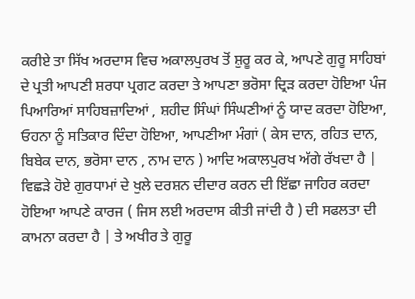ਕਰੀਏ ਤਾ ਸਿੱਖ ਅਰਦਾਸ ਵਿਚ ਅਕਾਲਪੁਰਖ ਤੋਂ ਸ਼ੁਰੂ ਕਰ ਕੇ, ਆਪਣੇ ਗੁਰੂ ਸਾਹਿਬਾਂ ਦੇ ਪ੍ਰਤੀ ਆਪਣੀ ਸ਼ਰਧਾ ਪ੍ਰਗਟ ਕਰਦਾ ਤੇ ਆਪਣਾ ਭਰੋਸਾ ਦ੍ਰਿੜ ਕਰਦਾ ਹੋਇਆ ਪੰਜ ਪਿਆਰਿਆਂ ਸਾਹਿਬਜ਼ਾਦਿਆਂ , ਸ਼ਹੀਦ ਸਿੰਘਾਂ ਸਿੰਘਣੀਆਂ ਨੂੰ ਯਾਦ ਕਰਦਾ ਹੋਇਆ, ਓਹਨਾ ਨੂੰ ਸਤਿਕਾਰ ਦਿੰਦਾ ਹੋਇਆ, ਆਪਣੀਆ ਮੰਗਾਂ ( ਕੇਸ ਦਾਨ, ਰਹਿਤ ਦਾਨ, ਬਿਬੇਕ ਦਾਨ, ਭਰੋਸਾ ਦਾਨ , ਨਾਮ ਦਾਨ ) ਆਦਿ ਅਕਾਲਪੁਰਖ ਅੱਗੇ ਰੱਖਦਾ ਹੈ | ਵਿਛੜੇ ਹੋਏ ਗੁਰਧਾਮਾਂ ਦੇ ਖੁਲੇ ਦਰਸ਼ਨ ਦੀਦਾਰ ਕਰਨ ਦੀ ਇੱਛਾ ਜਾਹਿਰ ਕਰਦਾ ਹੋਇਆ ਆਪਣੇ ਕਾਰਜ ( ਜਿਸ ਲਈ ਅਰਦਾਸ ਕੀਤੀ ਜਾਂਦੀ ਹੈ ) ਦੀ ਸਫਲਤਾ ਦੀ ਕਾਮਨਾ ਕਰਦਾ ਹੈ | ਤੇ ਅਖੀਰ ਤੇ ਗੁਰੂ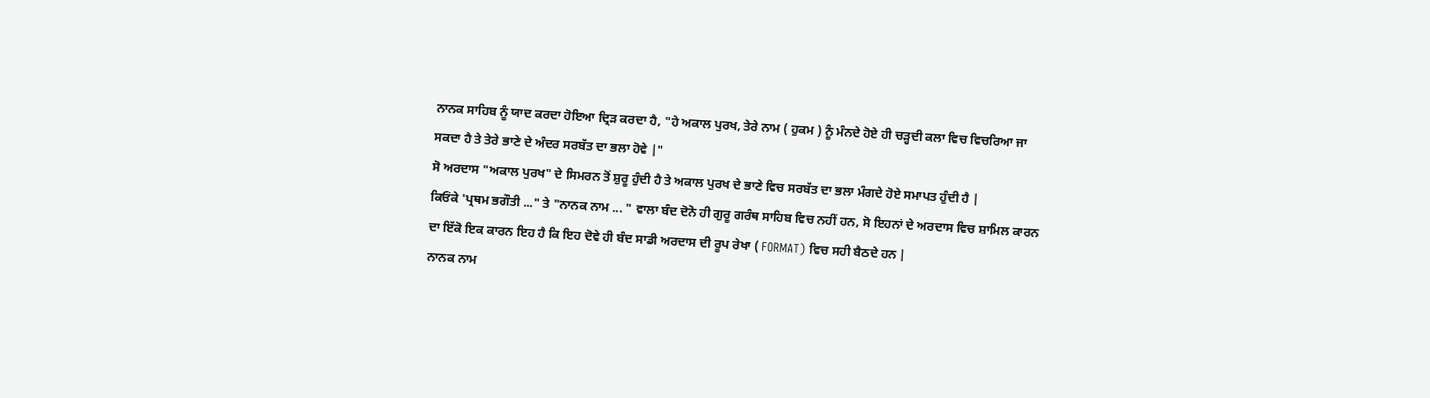ਨਾਨਕ ਸਾਹਿਬ ਨੂੰ ਯਾਦ ਕਰਦਾ ਹੋਇਆ ਦ੍ਰਿੜ ਕਰਦਾ ਹੈ, "ਹੇ ਅਕਾਲ ਪੁਰਖ, ਤੇਰੇ ਨਾਮ ( ਹੁਕਮ ) ਨੂੰ ਮੰਨਦੇ ਹੋਏ ਹੀ ਚੜ੍ਹਦੀ ਕਲਾ ਵਿਚ ਵਿਚਰਿਆ ਜਾ ਸਕਦਾ ਹੈ ਤੇ ਤੇਰੇ ਭਾਣੇ ਦੇ ਅੰਦਰ ਸਰਬੱਤ ਦਾ ਭਲਾ ਹੋਵੇ |"
ਸੋ ਅਰਦਾਸ "ਅਕਾਲ ਪੁਰਖ" ਦੇ ਸਿਮਰਨ ਤੋਂ ਸ਼ੁਰੂ ਹੁੰਦੀ ਹੈ ਤੇ ਅਕਾਲ ਪੁਰਖ ਦੇ ਭਾਣੇ ਵਿਚ ਸਰਬੱਤ ਦਾ ਭਲਾ ਮੰਗਦੇ ਹੋਏ ਸਮਾਪਤ ਹੁੰਦੀ ਹੈ |
ਕਿਓਂਕੇ 'ਪ੍ਰਥਮ ਭਗੌਤੀ ..." ਤੇ "ਨਾਨਕ ਨਾਮ ... " ਵਾਲਾ ਬੰਦ ਦੋਨੋ ਹੀ ਗੁਰੂ ਗਰੰਥ ਸਾਹਿਬ ਵਿਚ ਨਹੀਂ ਹਨ, ਸੋ ਇਹਨਾਂ ਦੇ ਅਰਦਾਸ ਵਿਚ ਸ਼ਾਮਿਲ ਕਾਰਨ ਦਾ ਇੱਕੋ ਇਕ ਕਾਰਨ ਇਹ ਹੈ ਕਿ ਇਹ ਦੋਵੇ ਹੀ ਬੰਦ ਸਾਡੀ ਅਰਦਾਸ ਦੀ ਰੂਪ ਰੇਖਾ ( FORMAT) ਵਿਚ ਸਹੀ ਬੈਠਦੇ ਹਨ |
ਨਾਨਕ ਨਾਮ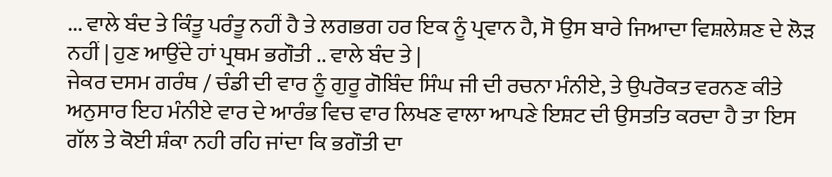... ਵਾਲੇ ਬੰਦ ਤੇ ਕਿੰਤੂ ਪਰੰਤੂ ਨਹੀਂ ਹੈ ਤੇ ਲਗਭਗ ਹਰ ਇਕ ਨੂੰ ਪ੍ਰਵਾਨ ਹੈ, ਸੋ ਉਸ ਬਾਰੇ ਜਿਆਦਾ ਵਿਸ਼ਲੇਸ਼ਣ ਦੇ ਲੋੜ ਨਹੀਂ | ਹੁਣ ਆਉਂਦੇ ਹਾਂ ਪ੍ਰਥਮ ਭਗੌਤੀ .. ਵਾਲੇ ਬੰਦ ਤੇ |
ਜੇਕਰ ਦਸਮ ਗਰੰਥ / ਚੰਡੀ ਦੀ ਵਾਰ ਨੂੰ ਗੁਰੂ ਗੋਬਿੰਦ ਸਿੰਘ ਜੀ ਦੀ ਰਚਨਾ ਮੰਨੀਏ, ਤੇ ਉਪਰੋਕਤ ਵਰਨਣ ਕੀਤੇ ਅਨੁਸਾਰ ਇਹ ਮੰਨੀਏ ਵਾਰ ਦੇ ਆਰੰਭ ਵਿਚ ਵਾਰ ਲਿਖਣ ਵਾਲਾ ਆਪਣੇ ਇਸ਼ਟ ਦੀ ਉਸਤਤਿ ਕਰਦਾ ਹੈ ਤਾ ਇਸ ਗੱਲ ਤੇ ਕੋਈ ਸ਼ੰਕਾ ਨਹੀ ਰਹਿ ਜਾਂਦਾ ਕਿ ਭਗੌਤੀ ਦਾ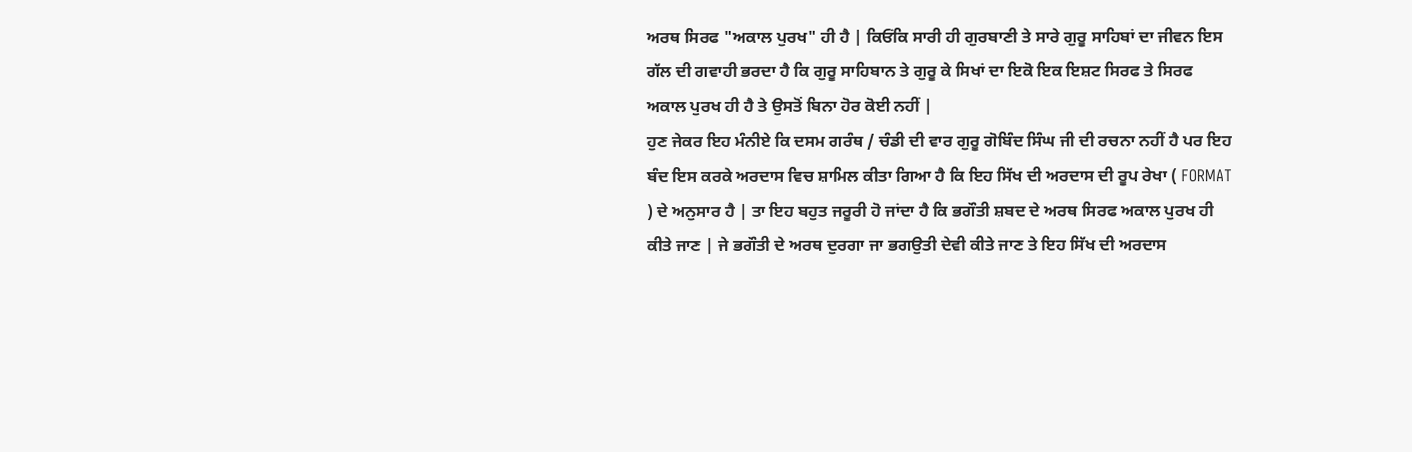ਅਰਥ ਸਿਰਫ "ਅਕਾਲ ਪੁਰਖ" ਹੀ ਹੈ | ਕਿਓਂਕਿ ਸਾਰੀ ਹੀ ਗੁਰਬਾਣੀ ਤੇ ਸਾਰੇ ਗੁਰੂ ਸਾਹਿਬਾਂ ਦਾ ਜੀਵਨ ਇਸ ਗੱਲ ਦੀ ਗਵਾਹੀ ਭਰਦਾ ਹੈ ਕਿ ਗੁਰੂ ਸਾਹਿਬਾਨ ਤੇ ਗੁਰੂ ਕੇ ਸਿਖਾਂ ਦਾ ਇਕੋ ਇਕ ਇਸ਼ਟ ਸਿਰਫ ਤੇ ਸਿਰਫ ਅਕਾਲ ਪੁਰਖ ਹੀ ਹੈ ਤੇ ਉਸਤੋਂ ਬਿਨਾ ਹੋਰ ਕੋਈ ਨਹੀਂ |
ਹੁਣ ਜੇਕਰ ਇਹ ਮੰਨੀਏ ਕਿ ਦਸਮ ਗਰੰਥ / ਚੰਡੀ ਦੀ ਵਾਰ ਗੁਰੂ ਗੋਬਿੰਦ ਸਿੰਘ ਜੀ ਦੀ ਰਚਨਾ ਨਹੀਂ ਹੈ ਪਰ ਇਹ ਬੰਦ ਇਸ ਕਰਕੇ ਅਰਦਾਸ ਵਿਚ ਸ਼ਾਮਿਲ ਕੀਤਾ ਗਿਆ ਹੈ ਕਿ ਇਹ ਸਿੱਖ ਦੀ ਅਰਦਾਸ ਦੀ ਰੂਪ ਰੇਖਾ ( FORMAT ) ਦੇ ਅਨੁਸਾਰ ਹੈ | ਤਾ ਇਹ ਬਹੁਤ ਜਰੂਰੀ ਹੋ ਜਾਂਦਾ ਹੈ ਕਿ ਭਗੌਤੀ ਸ਼ਬਦ ਦੇ ਅਰਥ ਸਿਰਫ ਅਕਾਲ ਪੁਰਖ ਹੀ ਕੀਤੇ ਜਾਣ | ਜੇ ਭਗੌਤੀ ਦੇ ਅਰਥ ਦੁਰਗਾ ਜਾ ਭਗਉਤੀ ਦੇਵੀ ਕੀਤੇ ਜਾਣ ਤੇ ਇਹ ਸਿੱਖ ਦੀ ਅਰਦਾਸ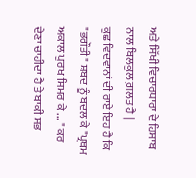ਅਤੇ ਸਿੱਖੀ ਵਿਚਾਰਧਾਰਾ ਦੇ ਹਿਸਾਬ ਨਾਲ ਬਿਲਕੁਲ ਗ਼ਲਤ ਹੈ |
ਕੁਛ ਵਿਦਵਾਨਾਂ ਦੀ ਰਾਏ ਇਹ ਹੈ ਕਿ "ਭਗੌਤੀ" ਸ਼ਬਦ ਨੂੰ ਬਦਲ ਕੇ "ਪ੍ਰਥਮ ਅਕਾਲ ਪੁਰਖ ਸਿਮਰ ਕੇ ... " ਕਰ ਦੇਣਾ ਚਾਹੀਦਾ ਹੈ ਤੇ ਬਾਕੀ ਸਭ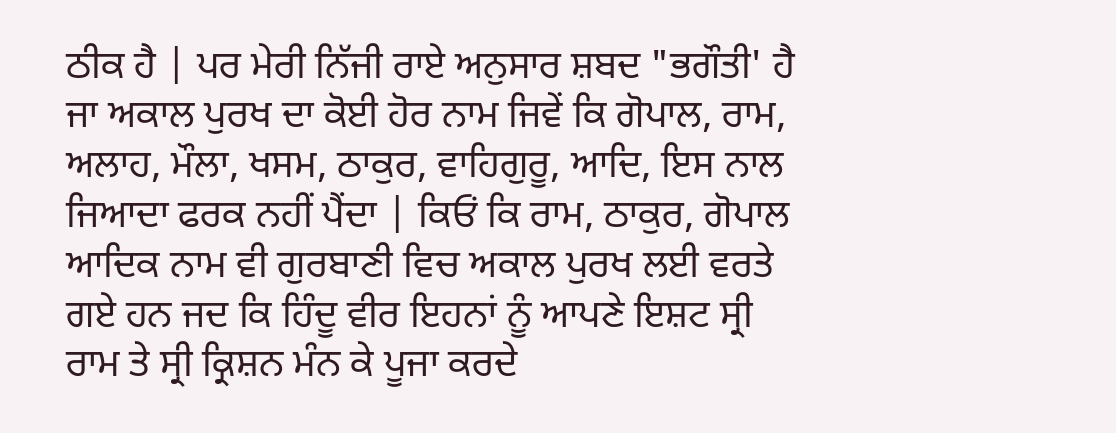ਠੀਕ ਹੈ | ਪਰ ਮੇਰੀ ਨਿੱਜੀ ਰਾਏ ਅਨੁਸਾਰ ਸ਼ਬਦ "ਭਗੌਤੀ' ਹੈ ਜਾ ਅਕਾਲ ਪੁਰਖ ਦਾ ਕੋਈ ਹੋਰ ਨਾਮ ਜਿਵੇਂ ਕਿ ਗੋਪਾਲ, ਰਾਮ, ਅਲਾਹ, ਮੌਲਾ, ਖਸਮ, ਠਾਕੁਰ, ਵਾਹਿਗੁਰੂ, ਆਦਿ, ਇਸ ਨਾਲ ਜਿਆਦਾ ਫਰਕ ਨਹੀਂ ਪੈਂਦਾ | ਕਿਓਂ ਕਿ ਰਾਮ, ਠਾਕੁਰ, ਗੋਪਾਲ ਆਦਿਕ ਨਾਮ ਵੀ ਗੁਰਬਾਣੀ ਵਿਚ ਅਕਾਲ ਪੁਰਖ ਲਈ ਵਰਤੇ ਗਏ ਹਨ ਜਦ ਕਿ ਹਿੰਦੂ ਵੀਰ ਇਹਨਾਂ ਨੂੰ ਆਪਣੇ ਇਸ਼ਟ ਸ੍ਰੀ ਰਾਮ ਤੇ ਸ੍ਰੀ ਕ੍ਰਿਸ਼ਨ ਮੰਨ ਕੇ ਪੂਜਾ ਕਰਦੇ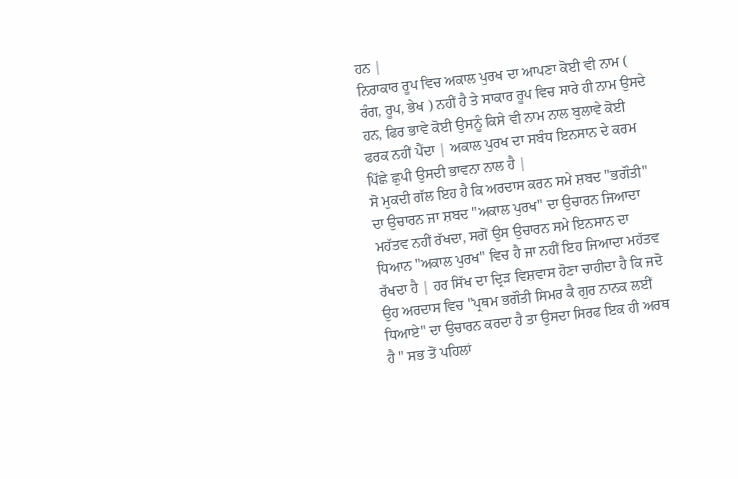ਹਨ |
ਨਿਰਾਕਾਰ ਰੂਪ ਵਿਚ ਅਕਾਲ ਪੁਰਖ ਦਾ ਆਪਣਾ ਕੋਈ ਵੀ ਨਾਮ ( ਰੰਗ, ਰੂਪ, ਭੇਖ ) ਨਹੀਂ ਹੈ ਤੇ ਸਾਕਾਰ ਰੂਪ ਵਿਚ ਸਾਰੇ ਹੀ ਨਾਮ ਉਸਦੇ ਹਨ, ਫਿਰ ਭਾਵੇ ਕੋਈ ਉਸਨੂੰ ਕਿਸੇ ਵੀ ਨਾਮ ਨਾਲ ਬੁਲਾਵੇ ਕੋਈ ਫਰਕ ਨਹੀਂ ਪੈਂਦਾ | ਅਕਾਲ ਪੁਰਖ ਦਾ ਸਬੰਧ ਇਨਸਾਨ ਦੇ ਕਰਮ ਪਿੱਛੇ ਛੁਪੀ ਉਸਦੀ ਭਾਵਨਾ ਨਾਲ ਹੈ |
ਸੋ ਮੁਕਦੀ ਗੱਲ ਇਹ ਹੈ ਕਿ ਅਰਦਾਸ ਕਰਨ ਸਮੇ ਸ਼ਬਦ "ਭਗੌਤੀ" ਦਾ ਉਚਾਰਨ ਜਾ ਸ਼ਬਦ "ਅਕਾਲ ਪੁਰਖ" ਦਾ ਉਚਾਰਨ ਜਿਆਦਾ ਮਹੱਤਵ ਨਹੀਂ ਰੱਖਦਾ, ਸਗੋਂ ਉਸ ਉਚਾਰਨ ਸਮੇ ਇਨਸਾਨ ਦਾ ਧਿਆਨ "ਅਕਾਲ ਪੁਰਖ" ਵਿਚ ਹੈ ਜਾ ਨਹੀਂ ਇਹ ਜਿਆਦਾ ਮਹੱਤਵ ਰੱਖਦਾ ਹੈ | ਹਰ ਸਿੱਖ ਦਾ ਦ੍ਰਿੜ ਵਿਸ਼ਵਾਸ ਹੋਣਾ ਚਾਹੀਦਾ ਹੈ ਕਿ ਜਦੋ ਉਹ ਅਰਦਾਸ ਵਿਚ "ਪ੍ਰਥਮ ਭਗੌਤੀ ਸਿਮਰ ਕੈ ਗੁਰ ਨਾਨਕ ਲਈਂ ਧਿਆਏ" ਦਾ ਉਚਾਰਨ ਕਰਦਾ ਹੈ ਤਾ ਉਸਦਾ ਸਿਰਫ ਇਕ ਹੀ ਅਰਥ ਹੈ " ਸਭ ਤੋਂ ਪਹਿਲਾਂ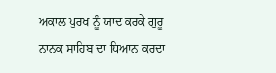ਅਕਾਲ ਪੁਰਖ ਨੂੰ ਯਾਦ ਕਰਕੇ ਗੁਰੂ ਨਾਨਕ ਸਾਹਿਬ ਦਾ ਧਿਆਨ ਕਰਦਾ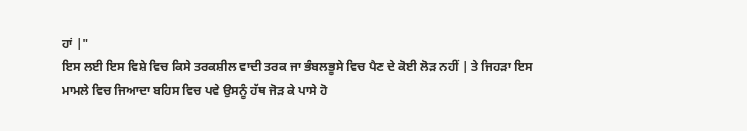ਹਾਂ |"
ਇਸ ਲਈ ਇਸ ਵਿਸ਼ੇ ਵਿਚ ਕਿਸੇ ਤਰਕਸ਼ੀਲ ਵਾਦੀ ਤਰਕ ਜਾ ਭੰਬਲਭੂਸੇ ਵਿਚ ਪੈਣ ਦੇ ਕੋਈ ਲੋੜ ਨਹੀਂ | ਤੇ ਜਿਹੜਾ ਇਸ ਮਾਮਲੇ ਵਿਚ ਜਿਆਦਾ ਬਹਿਸ ਵਿਚ ਪਵੇ ਉਸਨੂੰ ਹੱਥ ਜੋੜ ਕੇ ਪਾਸੇ ਹੋ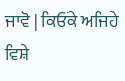ਜਾਵੋ | ਕਿਓਂਕੇ ਅਜਿਹੇ ਵਿਸ਼ੇ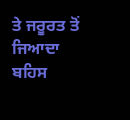ਤੇ ਜਰੂਰਤ ਤੋਂ ਜਿਆਦਾ ਬਹਿਸ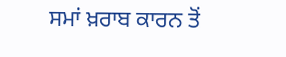ਸਮਾਂ ਖ਼ਰਾਬ ਕਾਰਨ ਤੋਂ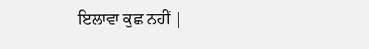ਇਲਾਵਾ ਕੁਛ ਨਹੀਂ |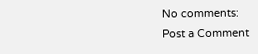No comments:
Post a Comment